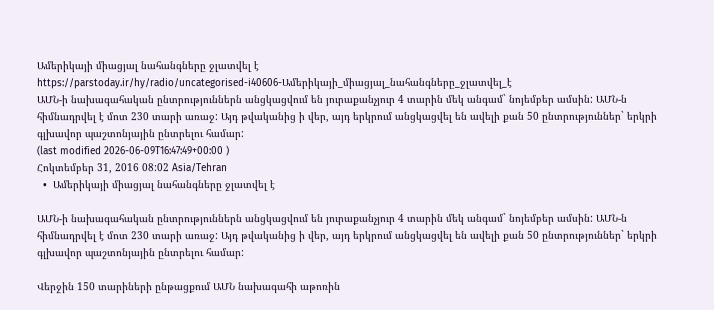Ամերիկայի միացյալ նահանգները ջլատվել է
https://parstoday.ir/hy/radio/uncategorised-i40606-Ամերիկայի_միացյալ_նահանգները_ջլատվել_է
ԱՄՆ-ի նախագահական ընտրություններն անցկացվում են յուրաքանչյուր 4 տարին մեկ անգամ` նոյեմբեր ամսին: ԱՄՆ-ն հիմնադրվել է մոտ 230 տարի առաջ: Այդ թվականից ի վեր, այդ երկրում անցկացվել են ավելի քան 50 ընտրություններ` երկրի գլխավոր պաշտոնյային ընտրելու համար:
(last modified 2026-06-09T16:47:49+00:00 )
Հոկտեմբեր 31, 2016 08:02 Asia/Tehran
  •  Ամերիկայի միացյալ նահանգները ջլատվել է

ԱՄՆ-ի նախագահական ընտրություններն անցկացվում են յուրաքանչյուր 4 տարին մեկ անգամ` նոյեմբեր ամսին: ԱՄՆ-ն հիմնադրվել է մոտ 230 տարի առաջ: Այդ թվականից ի վեր, այդ երկրում անցկացվել են ավելի քան 50 ընտրություններ` երկրի գլխավոր պաշտոնյային ընտրելու համար:

Վերջին 150 տարիների ընթացքում ԱՄՆ նախագահի աթոռին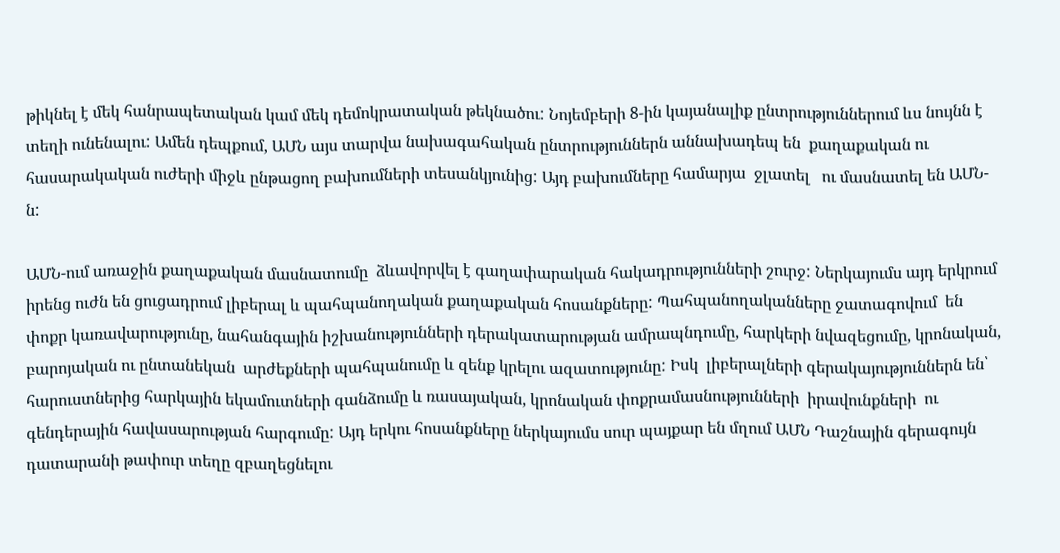թիկնել է մեկ հանրապետական կամ մեկ դեմոկրատական թեկնածու: Նոյեմբերի 8-ին կայանալիք ընտրություններում ևս նույնն է տեղի ունենալու: Ամեն դեպքում, ԱՄՆ այս տարվա նախագահական ընտրություններն աննախադեպ են  քաղաքական ու հասարակական ուժերի միջև ընթացող բախումների տեսանկյունից: Այդ բախումները համարյա  ջլատել   ու մասնատել են ԱՄՆ-ն:

ԱՄՆ-ում առաջին քաղաքական մասնատումը  ձևավորվել է գաղափարական հակադրությունների շուրջ: Ներկայումս այդ երկրում իրենց ուժն են ցուցադրում լիբերալ և պահպանողական քաղաքական հոսանքները: Պահպանողականները ջատագովում  են փոքր կառավարությունը, նահանգային իշխանությունների դերակատարության ամրապնդումը, հարկերի նվազեցումը, կրոնական, բարոյական ու ընտանեկան  արժեքների պահպանումը և զենք կրելու ազատությունը: Իսկ  լիբերալների գերակայություններն են՝ հարուստներից հարկային եկամուտների գանձումը և ռասայական, կրոնական փոքրամասնությունների  իրավունքների  ու գենդերային հավասարության հարգումը: Այդ երկու հոսանքները ներկայումս սուր պայքար են մղում ԱՄՆ Դաշնային գերագույն դատարանի թափուր տեղը զբաղեցնելու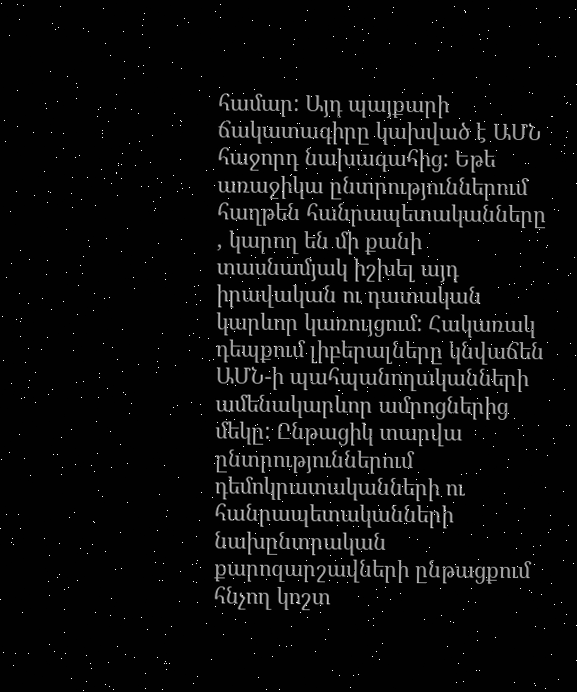համար: Այդ պայքարի ճակատագիրը կախված է ԱՄՆ հաջորդ նախագահից: Եթե առաջիկա ընտրություններում հաղթեն հանրապետականները , կարող են մի քանի տասնամյակ իշխել այդ իրավական ու դատական կարևոր կառույցում: Հակառակ դեպքում լիբերալները կնվաճեն ԱՄՆ-ի պահպանողականների ամենակարևոր ամրոցներից մեկը: Ընթացիկ տարվա ընտրություններում դեմոկրատականների ու հանրապետականների նախընտրական քարոզարշավների ընթացքում հնչող կոշտ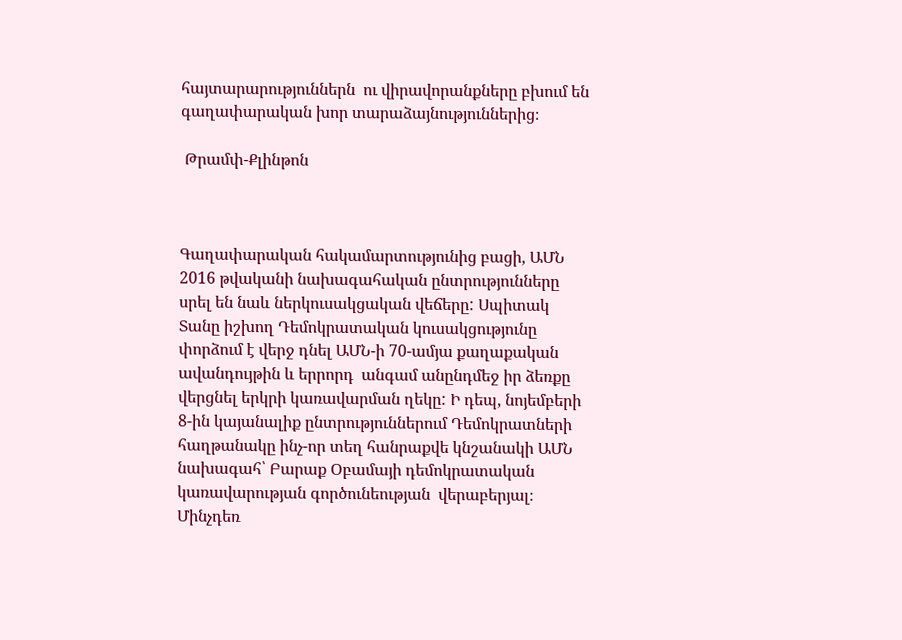հայտարարություններն  ու վիրավորանքները բխում են գաղափարական խոր տարաձայնություններից։

 Թրամփ-Քլինթոն



Գաղափարական հակամարտությունից բացի, ԱՄՆ 2016 թվականի նախագահական ընտրությունները սրել են նաև ներկուսակցական վեճերը: Սպիտակ Տանը իշխող Դեմոկրատական կուսակցությունը փորձում է վերջ դնել ԱՄՆ-ի 70-ամյա քաղաքական ավանդույթին և երրորդ  անգամ անընդմեջ իր ձեռքը վերցնել երկրի կառավարման ղեկը: Ի դեպ, նոյեմբերի 8-ին կայանալիք ընտրություններում Դեմոկրատների հաղթանակը ինչ-որ տեղ հանրաքվե կնշանակի ԱՄՆ նախագահ՝ Բարաք Օբամայի դեմոկրատական կառավարության գործունեության  վերաբերյալ։ Մինչդեռ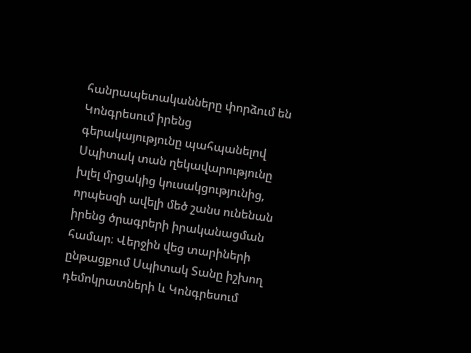հանրապետականները փորձում են Կոնգրեսում իրենց գերակայությունը պահպանելով Սպիտակ տան ղեկավարությունը խլել մրցակից կուսակցությունից, որպեսզի ավելի մեծ շանս ունենան իրենց ծրագրերի իրականացման համար։ Վերջին վեց տարիների ընթացքում Սպիտակ Տանը իշխող դեմոկրատների և Կոնգրեսում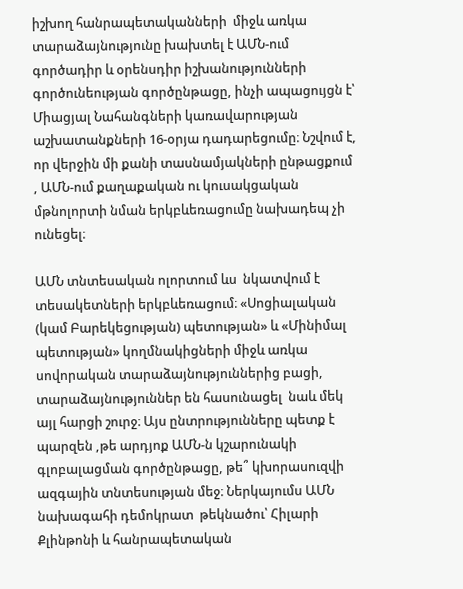իշխող հանրապետականների  միջև առկա տարաձայնությունը խախտել է ԱՄՆ-ում  գործադիր և օրենսդիր իշխանությունների գործունեության գործընթացը, ինչի ապացույցն է՝ Միացյալ Նահանգների կառավարության աշխատանքների 16-օրյա դադարեցումը։ Նշվում է, որ վերջին մի քանի տասնամյակների ընթացքում , ԱՄՆ-ում քաղաքական ու կուսակցական մթնոլորտի նման երկբևեռացումը նախադեպ չի ունեցել։

ԱՄՆ տնտեսական ոլորտում ևս  նկատվում է տեսակետների երկբևեռացում։ «Սոցիալական (կամ Բարեկեցության) պետության» և «Մինիմալ պետության» կողմնակիցների միջև առկա սովորական տարաձայնություններից բացի,   տարաձայնություններ են հասունացել  նաև մեկ այլ հարցի շուրջ։ Այս ընտրությունները պետք է պարզեն ,թե արդյոք ԱՄՆ-ն կշարունակի գլոբալացման գործընթացը, թե՞ կխորասուզվի ազգային տնտեսության մեջ։ Ներկայումս ԱՄՆ նախագահի դեմոկրատ  թեկնածու՝ Հիլարի Քլինթոնի և հանրապետական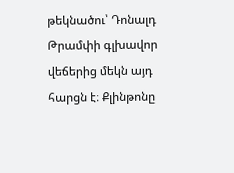թեկնածու՝ Դոնալդ Թրամփի գլխավոր վեճերից մեկն այդ հարցն է։ Քլինթոնը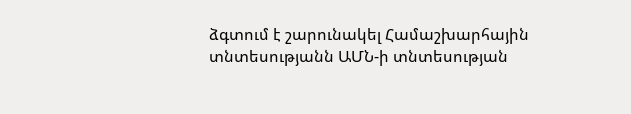ձգտում է շարունակել Համաշխարհային տնտեսությանն ԱՄՆ-ի տնտեսության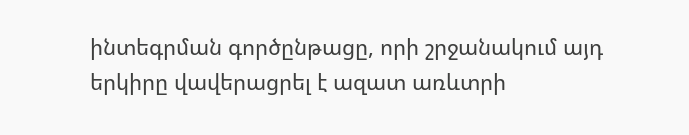ինտեգրման գործընթացը, որի շրջանակում այդ երկիրը վավերացրել է ազատ առևտրի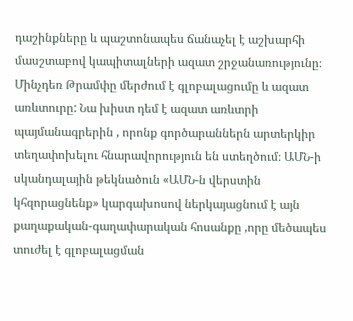դաշինքները և պաշտոնապես ճանաչել է աշխարհի մասշտաբով կապիտալների ազատ շրջանառությունը։ Մինչդեռ Թրամփը մերժում է գլոբալացումը և ազատ առևտուրը: Նա խիստ դեմ է ազատ առևտրի պայմանագրերին , որոնք գործարաններն արտերկիր տեղափոխելու հնարավորություն են ստեղծում։ ԱՄՆ-ի սկանդալային թեկնածուն «ԱՄՆ-ն վերստին կհզորացնենք» կարգախոսով ներկայացնում է այն քաղաքական-գաղափարական հոսանքը ,որը մեծապես տուժել է գլոբալացման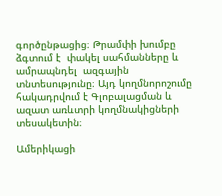գործընթացից։ Թրամփի խումբը ձգտում է  փակել սահմանները և ամրապնդել  ազգային տնտեսությունը։ Այդ կողմնորոշումը հակադրվում է Գլոբալացման և ազատ առևտրի կողմնակիցների տեսակետին։

Ամերիկացի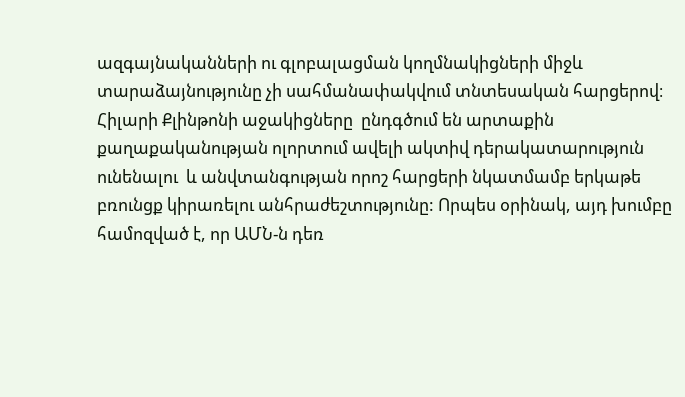ազգայնականների ու գլոբալացման կողմնակիցների միջև տարաձայնությունը չի սահմանափակվում տնտեսական հարցերով։ Հիլարի Քլինթոնի աջակիցները  ընդգծում են արտաքին քաղաքականության ոլորտում ավելի ակտիվ դերակատարություն ունենալու  և անվտանգության որոշ հարցերի նկատմամբ երկաթե բռունցք կիրառելու անհրաժեշտությունը: Որպես օրինակ, այդ խումբը համոզված է, որ ԱՄՆ-ն դեռ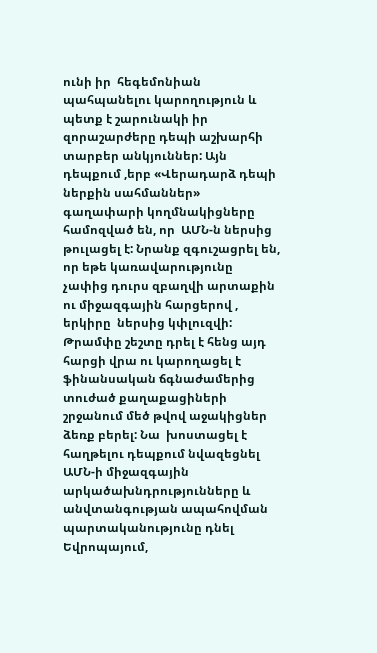ունի իր  հեգեմոնիան պահպանելու կարողություն և պետք է շարունակի իր զորաշարժերը դեպի աշխարհի տարբեր անկյուններ: Այն դեպքում ,երբ «Վերադարձ դեպի ներքին սահմաններ» գաղափարի կողմնակիցները համոզված են, որ  ԱՄՆ-ն ներսից թուլացել է: Նրանք զգուշացրել են, որ եթե կառավարությունը չափից դուրս զբաղվի արտաքին ու միջազգային հարցերով , երկիրը  ներսից կփլուզվի: Թրամփը շեշտը դրել է հենց այդ հարցի վրա ու կարողացել է ֆինանսական ճգնաժամերից տուժած քաղաքացիների շրջանում մեծ թվով աջակիցներ ձեռք բերել: Նա  խոստացել է հաղթելու դեպքում նվազեցնել ԱՄՆ-ի միջազգային արկածախնդրությունները և անվտանգության ապահովման պարտականությունը դնել Եվրոպայում,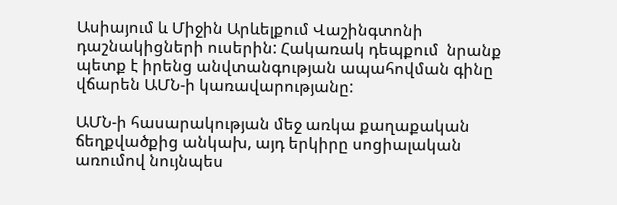Ասիայում և Միջին Արևելքում Վաշինգտոնի դաշնակիցների ուսերին: Հակառակ դեպքում  նրանք պետք է իրենց անվտանգության ապահովման գինը վճարեն ԱՄՆ-ի կառավարությանը:

ԱՄՆ-ի հասարակության մեջ առկա քաղաքական ճեղքվածքից անկախ, այդ երկիրը սոցիալական առումով նույնպես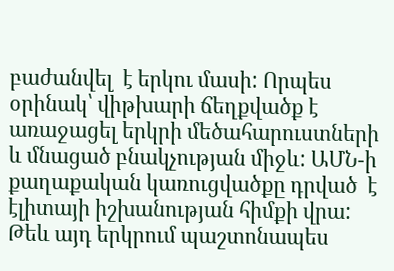բաժանվել  է երկու մասի: Որպես օրինակ՝ վիթխարի ճեղքվածք է առաջացել երկրի մեծահարուստների և մնացած բնակչության միջև: ԱՄՆ-ի քաղաքական կառուցվածքը դրված  է էլիտայի իշխանության հիմքի վրա: Թեև այդ երկրում պաշտոնապես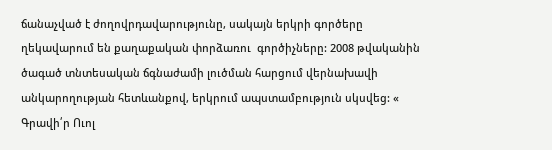ճանաչված է ժողովրդավարությունը, սակայն երկրի գործերը ղեկավարում են քաղաքական փորձառու  գործիչները: 2008 թվականին ծագած տնտեսական ճգնաժամի լուծման հարցում վերնախավի անկարողության հետևանքով, երկրում ապստամբություն սկսվեց: « Գրավի՛ր Ուոլ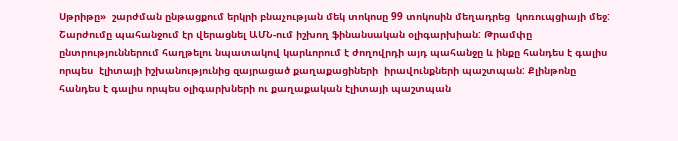Սթրիթը»  շարժման ընթացքում երկրի բնաչության մեկ տոկոսը 99 տոկոսին մեղադրեց  կոռուպցիայի մեջ: Շարժումը պահանջում էր վերացնել ԱՄՆ-ում իշխող ֆինանսական օլիգարխիան: Թրամփը  ընտրություններում հաղթելու նպատակով կարևորում է ժողովրդի այդ պահանջը և ինքը հանդես է գալիս որպես  էլիտայի իշխանությունից զայրացած քաղաքացիների  իրավունքների պաշտպան: Քլինթոնը հանդես է գալիս որպես օլիգարխների ու քաղաքական էլիտայի պաշտպան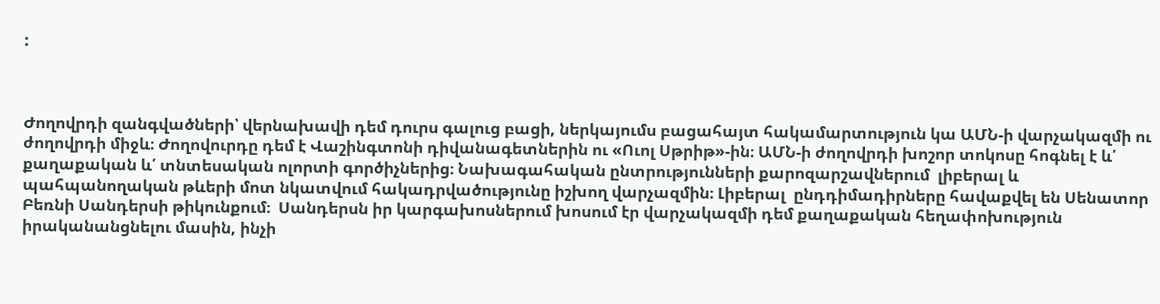:



Ժողովրդի զանգվածների՝ վերնախավի դեմ դուրս գալուց բացի, ներկայումս բացահայտ հակամարտություն կա ԱՄՆ-ի վարչակազմի ու ժողովրդի միջև։ Ժողովուրդը դեմ է Վաշինգտոնի դիվանագետներին ու «Ուոլ Սթրիթ»-ին։ ԱՄՆ-ի ժողովրդի խոշոր տոկոսը հոգնել է և՛ քաղաքական և՛ տնտեսական ոլորտի գործիչներից։ Նախագահական ընտրությունների քարոզարշավներում  լիբերալ և պահպանողական թևերի մոտ նկատվում հակադրվածությունը իշխող վարչազմին։ Լիբերալ  ընդդիմադիրները հավաքվել են Սենատոր Բեռնի Սանդերսի թիկունքում։  Սանդերսն իր կարգախոսներում խոսում էր վարչակազմի դեմ քաղաքական հեղափոխություն իրականանցնելու մասին, ինչի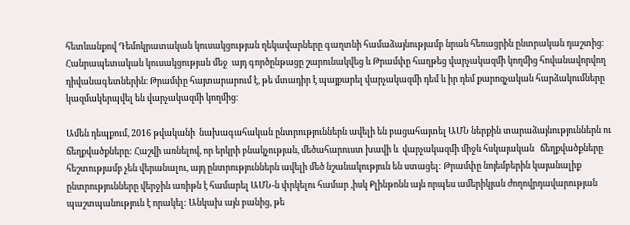հետևանքով Դեմոկրատական կուսակցության ղեկավարները գաղտնի համաձայնությամբ նրան հեռացրին ընտրական դաշտից։ Հանրապետական կուսակցության մեջ  այդ գործընթացը շարունակվեց և Թրամփը հաղթեց վարչակազմի կողմից հովանավորվող դիվանագետներին։ Թրամփը հայտարարում է, թե մտադիր է պայքարել վարչակազմի դեմ և իր դեմ քարոզչական հարձակումները կազմակերպվել են վարչակազմի կողմից։

Ամեն դեպքում, 2016 թվականի  նախագահական ընտրություններն ավելի են բացահայտել ԱՄՆ ներքին տարաձայնություններն ու ճեղքվածքները: Հաշվի առնելով, որ երկրի բնակչության, մեծահարուստ խավի և  վարչակազմի միջև հսկայական   ճեղքվածքները հեշտությամբ չեն վերանալու, այդ ընտրություններն ավելի մեծ նշանակություն են ստացել: Թրամփը նոյեմբերին կայանալիք ընտրությունները վերջին առիթն է համարել ԱՄՆ-ն փրկելու համար ,իսկ Քլինթոնն այն որպես ամերիկյան ժողովրդավարության պաշտպանություն է որակել: Անկախ այն բանից, թե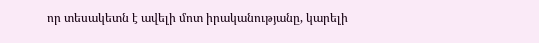որ տեսակետն է ավելի մոտ իրականությանը, կարելի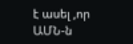է ասել ,որ ԱՄՆ-ն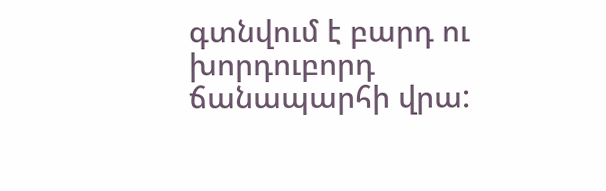գտնվում է բարդ ու խորդուբորդ ճանապարհի վրա: